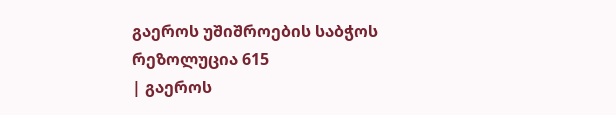გაეროს უშიშროების საბჭოს რეზოლუცია 615
| გაეროს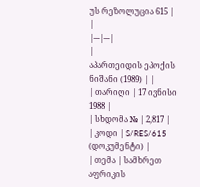უს რეზოლუცია 615 | |
|---|---|
|
აპართეიდის ეპოქის ნიშანი (1989) | |
| თარიღი | 17 ივნისი 1988 |
| სხდომა № | 2,817 |
| კოდი | S/RES/615 (დოკუმენტი) |
| თემა | სამხრეთ აფრიკის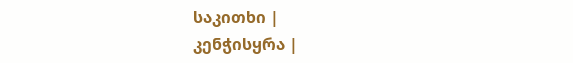საკითხი |
კენჭისყრა |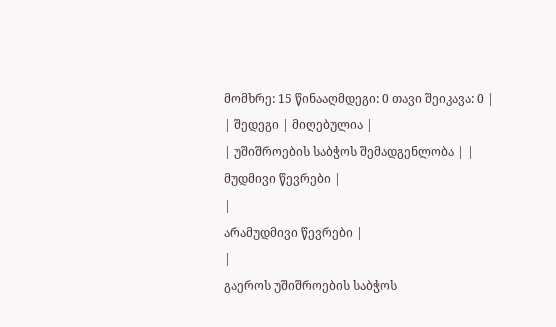მომხრე: 15 წინააღმდეგი: 0 თავი შეიკავა: 0 |
| შედეგი | მიღებულია |
| უშიშროების საბჭოს შემადგენლობა | |
მუდმივი წევრები |
|
არამუდმივი წევრები |
|
გაეროს უშიშროების საბჭოს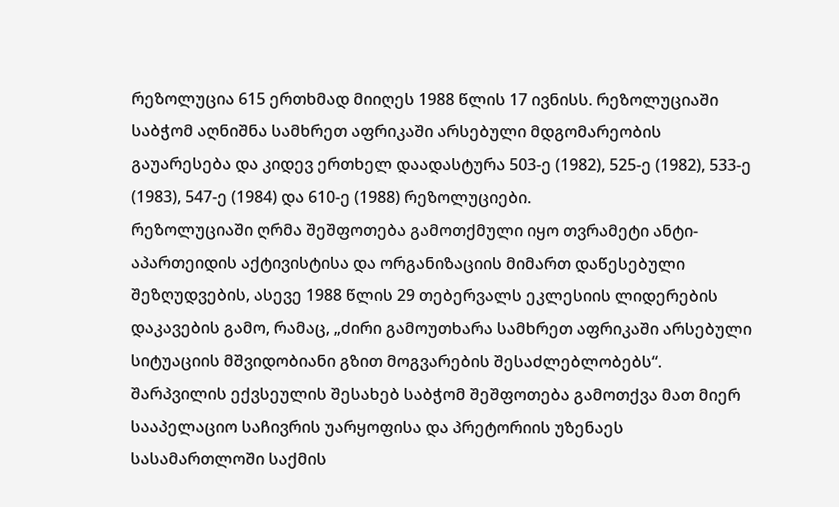რეზოლუცია 615 ერთხმად მიიღეს 1988 წლის 17 ივნისს. რეზოლუციაში საბჭომ აღნიშნა სამხრეთ აფრიკაში არსებული მდგომარეობის გაუარესება და კიდევ ერთხელ დაადასტურა 503-ე (1982), 525-ე (1982), 533-ე (1983), 547-ე (1984) და 610-ე (1988) რეზოლუციები.
რეზოლუციაში ღრმა შეშფოთება გამოთქმული იყო თვრამეტი ანტი-აპართეიდის აქტივისტისა და ორგანიზაციის მიმართ დაწესებული შეზღუდვების, ასევე 1988 წლის 29 თებერვალს ეკლესიის ლიდერების დაკავების გამო, რამაც, „ძირი გამოუთხარა სამხრეთ აფრიკაში არსებული სიტუაციის მშვიდობიანი გზით მოგვარების შესაძლებლობებს“.
შარპვილის ექვსეულის შესახებ საბჭომ შეშფოთება გამოთქვა მათ მიერ სააპელაციო საჩივრის უარყოფისა და პრეტორიის უზენაეს სასამართლოში საქმის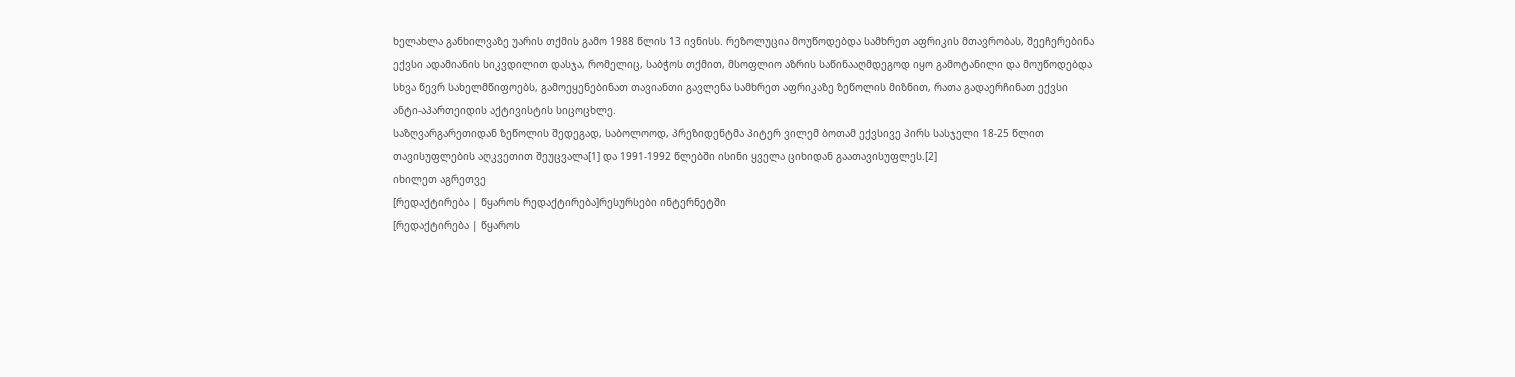ხელახლა განხილვაზე უარის თქმის გამო 1988 წლის 13 ივნისს. რეზოლუცია მოუწოდებდა სამხრეთ აფრიკის მთავრობას, შეეჩერებინა ექვსი ადამიანის სიკვდილით დასჯა, რომელიც, საბჭოს თქმით, მსოფლიო აზრის საწინააღმდეგოდ იყო გამოტანილი და მოუწოდებდა სხვა წევრ სახელმწიფოებს, გამოეყენებინათ თავიანთი გავლენა სამხრეთ აფრიკაზე ზეწოლის მიზნით, რათა გადაერჩინათ ექვსი ანტი-აპართეიდის აქტივისტის სიცოცხლე.
საზღვარგარეთიდან ზეწოლის შედეგად, საბოლოოდ, პრეზიდენტმა პიტერ ვილემ ბოთამ ექვსივე პირს სასჯელი 18-25 წლით თავისუფლების აღკვეთით შეუცვალა[1] და 1991-1992 წლებში ისინი ყველა ციხიდან გაათავისუფლეს.[2]
იხილეთ აგრეთვე
[რედაქტირება | წყაროს რედაქტირება]რესურსები ინტერნეტში
[რედაქტირება | წყაროს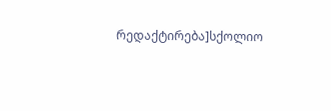რედაქტირება]სქოლიო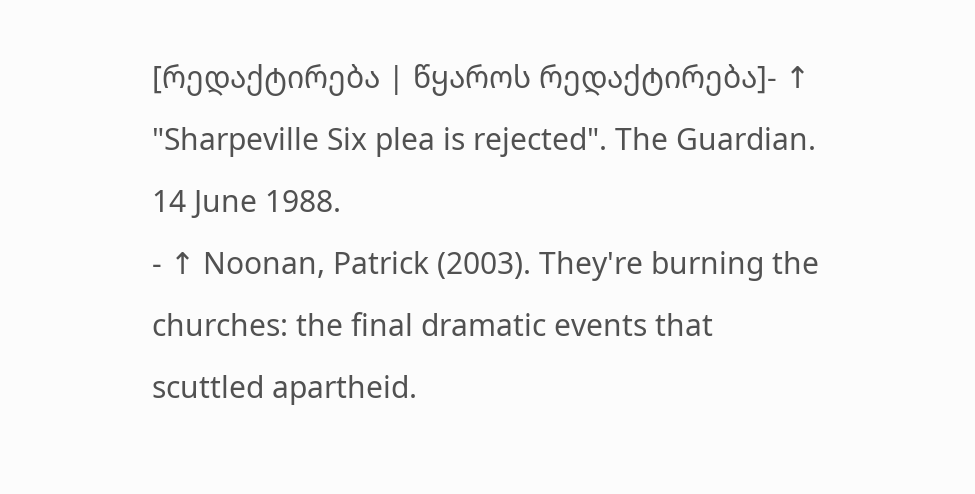[რედაქტირება | წყაროს რედაქტირება]- ↑ "Sharpeville Six plea is rejected". The Guardian. 14 June 1988.
- ↑ Noonan, Patrick (2003). They're burning the churches: the final dramatic events that scuttled apartheid.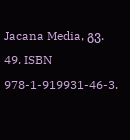Jacana Media, გვ. 49. ISBN 978-1-919931-46-3.